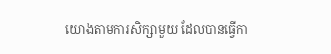យោងតាមការសិក្សាមួយ ដែលបានធ្វើកា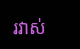រវាស់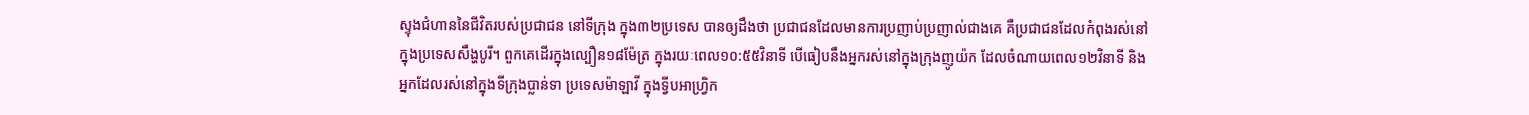ស្ទុងជំហាននៃជីវិតរបស់ប្រជាជន នៅទីក្រុង ក្នុង៣២ប្រទេស បានឲ្យដឹងថា ប្រជាជនដែលមានការប្រញាប់ប្រញាល់ជាងគេ គឺប្រជាជនដែលកំពុងរស់នៅក្នុងប្រទេសសឹង្ហបូរី។ ពួកគេដើរក្នុងល្បឿន១៨ម៉ែត្រ ក្នុងរយៈពេល១០:៥៥វិនាទី បើធៀបនឹងអ្នករស់នៅក្នុងក្រុងញូយ៉ក ដែលចំណាយពេល១២វិនាទី និងអ្នកដែលរស់នៅក្នុងទីក្រុងប្លាន់ទា ប្រទេសម៉ាឡាវី ក្នុងទ្វីបអាហ្វ្រិក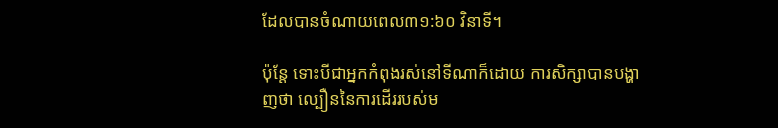ដែលបានចំណាយពេល៣១:៦០ វិនាទី។

ប៉ុន្តែ ទោះបីជាអ្នកកំពុងរស់នៅទីណាក៏ដោយ ការសិក្សាបានបង្ហាញថា ល្បឿននៃការដើររបស់ម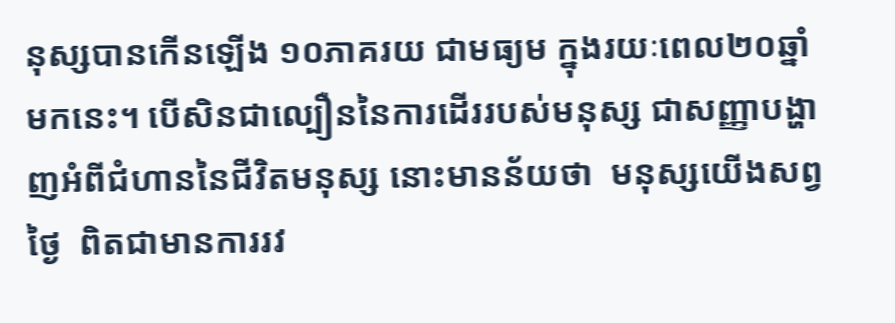នុស្សបានកើនឡើង ១០ភាគរយ ជាមធ្យម ក្នុងរយៈពេល២០ឆ្នាំមកនេះ។ បើសិនជាល្បឿននៃការដើររបស់មនុស្ស ជាសញ្ញាបង្ហាញអំពីជំហាននៃជីវិតមនុស្ស នោះមានន័យថា  មនុស្សយើងសព្វថ្ងៃ  ពិតជាមានការរវ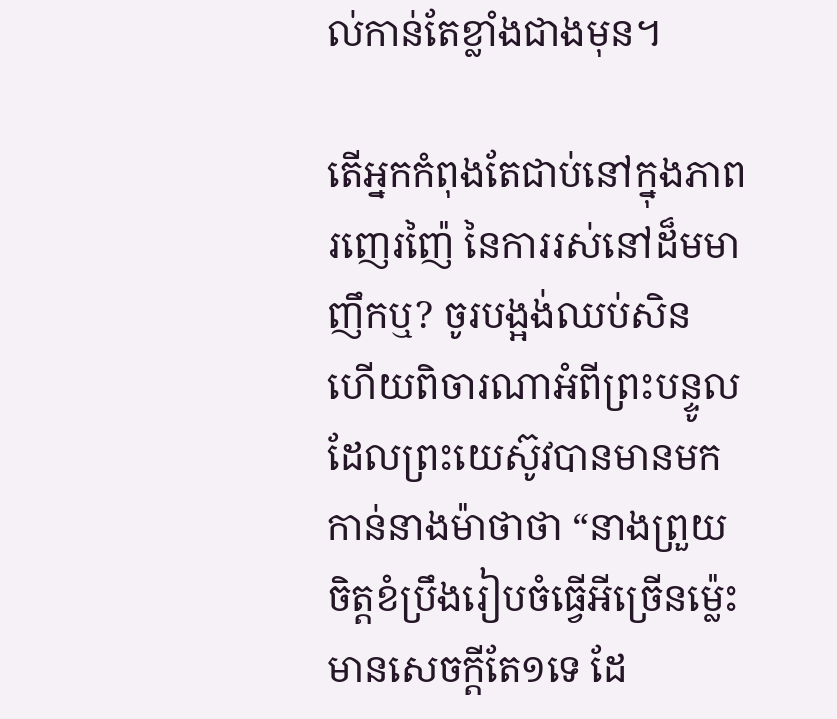ល់កាន់តែខ្លាំងជាងមុន។

តើអ្នកកំពុងតែជាប់នៅក្នុងភាពរញេរញ៉ៃ នៃការរស់នៅដ៏មមាញឹកឬ? ចូរបង្អង់ឈប់សិន ហើយពិចារណាអំពីព្រះបន្ទូល ដែលព្រះយេស៊ូវបានមានមកកាន់នាងម៉ាថាថា “នាងព្រួយចិត្តខំប្រឹងរៀបចំធ្វើអីច្រើនម៉្លេះ មានសេចក្តីតែ១ទេ ដែ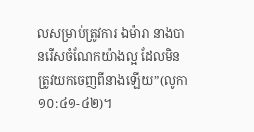លសម្រាប់ត្រូវការ ឯម៉ារា នាងបានរើសចំណែកយ៉ាងល្អ ដែលមិនត្រូវយកចេញពីនាងឡើយ”(លូកា ១០:៤១-៤២)។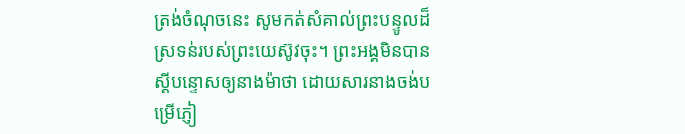ត្រង់ចំណុចនេះ សូមកត់សំគាល់ព្រះបន្ទូលដ៏ស្រទន់របស់ព្រះយេស៊ូវចុះ។ ព្រះអង្គមិនបានស្តីបន្ទោសឲ្យនាងម៉ាថា ដោយសារនាងចង់បម្រើភ្ញៀ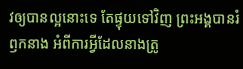វឲ្យបានល្អនោះទេ តែផ្ទុយទៅវិញ ព្រះអង្គបានរំឭកនាង អំពីការអ្វីដែលនាងត្រូ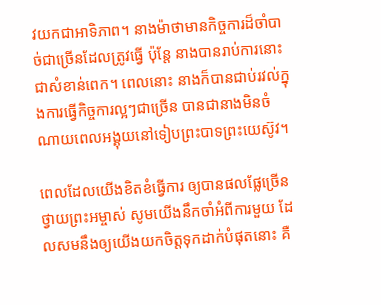វយកជាអាទិភាព។ នាងម៉ាថាមានកិច្ចការដ៏ចាំបាច់ជាច្រើនដែលត្រូវធ្វើ ប៉ុន្តែ នាងបានរាប់ការនោះជាសំខាន់ពេក។ ពេលនោះ នាងក៏បានជាប់រវល់ក្នុងការធ្វើកិច្ចការល្អៗជាច្រើន បានជានាងមិនចំណាយពេលអង្គុយនៅទៀបព្រះបាទព្រះយេស៊ូវ។

ពេលដែលយើងខិតខំធ្វើការ ឲ្យបានផលផ្លែច្រើន ថ្វាយព្រះអម្ចាស់ សូមយើងនឹកចាំអំពីការមួយ ដែលសមនឹងឲ្យយើងយកចិត្តទុកដាក់បំផុតនោះ គឺ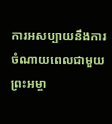ការអសប្បាយនឹងការចំណាយពេលជាមួយព្រះអម្ចា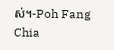ស់។-Poh Fang Chia